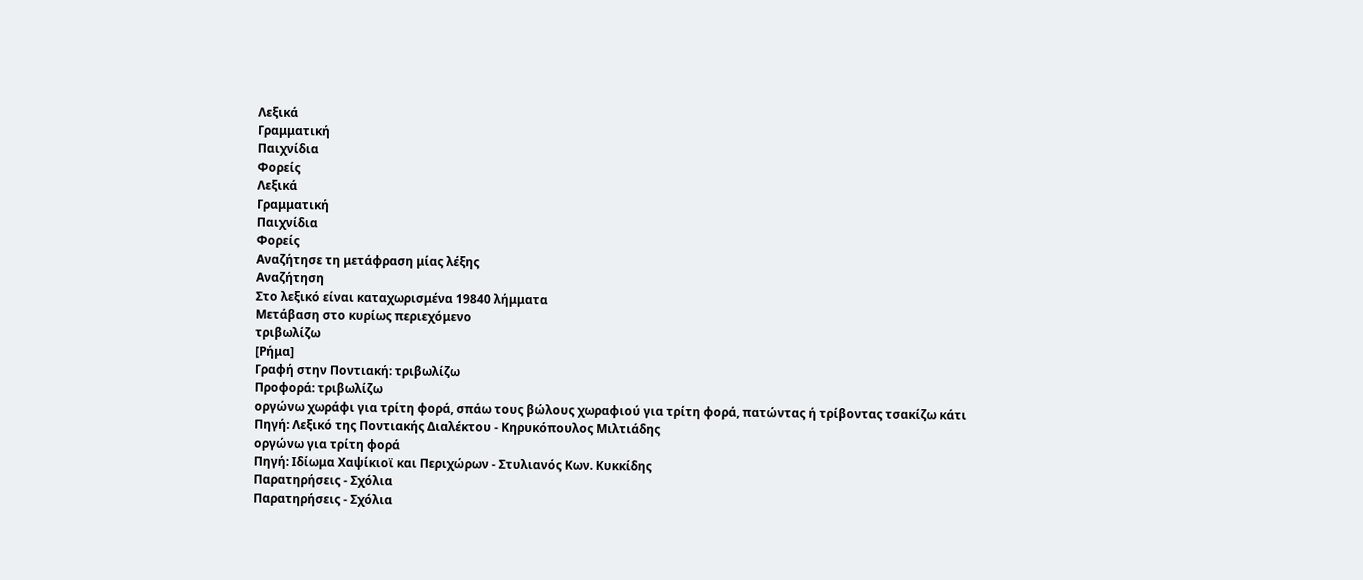Λεξικά
Γραμματική
Παιχνίδια
Φορείς
Λεξικά
Γραμματική
Παιχνίδια
Φορείς
Αναζήτησε τη μετάφραση μίας λέξης
Αναζήτηση
Στο λεξικό είναι καταχωρισμένα 19840 λήμματα
Μετάβαση στο κυρίως περιεχόμενο
τριβωλίζω
[Ρήμα]
Γραφή στην Ποντιακή: τριβωλίζω
Προφορά: τριβωλίζω
οργώνω χωράφι για τρίτη φορά, σπάω τους βώλους χωραφιού για τρίτη φορά, πατώντας ή τρίβοντας τσακίζω κάτι
Πηγή: Λεξικό της Ποντιακής Διαλέκτου - Κηρυκόπουλος Μιλτιάδης
οργώνω για τρίτη φορά
Πηγή: Ιδίωμα Χαψίκιοϊ και Περιχώρων - Στυλιανός Κων. Κυκκίδης
Παρατηρήσεις - Σχόλια
Παρατηρήσεις - Σχόλια